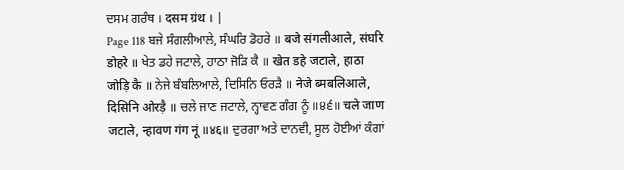ਦਸਮ ਗਰੰਥ । दसम ग्रंथ । |
Page 118 ਬਜੇ ਸੰਗਲੀਆਲੇ, ਸੰਘਰਿ ਡੋਹਰੇ ॥ बजे संगलीआले, संघरि डोहरे ॥ ਖੇਤ ਡਹੇ ਜਟਾਲੇ, ਹਾਠਾ ਜੋੜਿ ਕੈ ॥ खेत डहे जटाले, हाठा जोड़ि कै ॥ ਨੇਜੇ ਬੰਬਲਿਆਲੇ, ਦਿਸਿਨਿ ਓਰੜੈ ॥ नेजे ब्मबलिआले, दिसिनि ओरड़ै ॥ ਚਲੇ ਜਾਣ ਜਟਾਲੇ, ਨ੍ਹਾਵਣ ਗੰਗ ਨੂੰ ॥੪੬॥ चले जाण जटाले, न्हावण गंग नूं ॥४६॥ ਦੁਰਗਾ ਅਤੇ ਦਾਨਵੀ, ਸੂਲ ਹੋਈਆਂ ਕੰਗਾਂ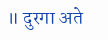॥ दुरगा अते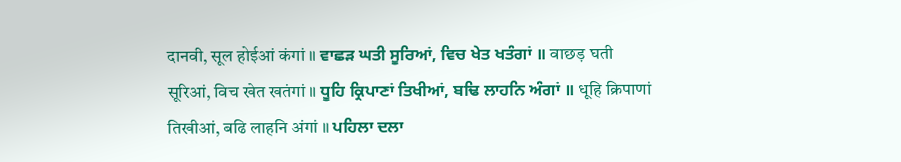दानवी, सूल होईआं कंगां ॥ ਵਾਛੜ ਘਤੀ ਸੂਰਿਆਂ, ਵਿਚ ਖੇਤ ਖਤੰਗਾਂ ॥ वाछड़ घती सूरिआं, विच खेत खतंगां ॥ ਧੂਹਿ ਕ੍ਰਿਪਾਣਾਂ ਤਿਖੀਆਂ, ਬਢਿ ਲਾਹਨਿ ਅੰਗਾਂ ॥ धूहि क्रिपाणां तिखीआं, बढि लाहनि अंगां ॥ ਪਹਿਲਾ ਦਲਾ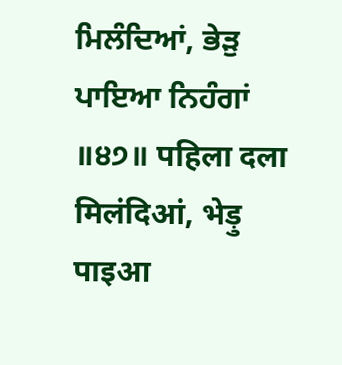ਮਿਲੰਦਿਆਂ, ਭੇੜੁ ਪਾਇਆ ਨਿਹੰਗਾਂ ॥੪੭॥ पहिला दला मिलंदिआं, भेड़ु पाइआ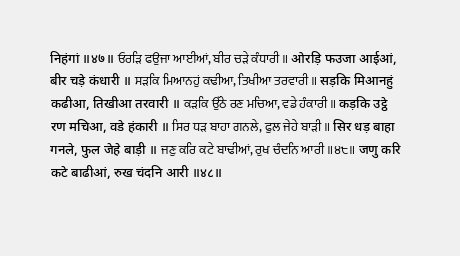निहंगां ॥४७॥ ਓਰੜਿ ਫਉਜਾ ਆਈਆਂ, ਬੀਰ ਚੜੇ ਕੰਧਾਰੀ ॥ ओरड़ि फउजा आईआं, बीर चड़े कंधारी ॥ ਸੜਕਿ ਮਿਆਨਹੁਂ ਕਢੀਆ, ਤਿਖੀਆ ਤਰਵਾਰੀ ॥ सड़कि मिआनहुं कढीआ, तिखीआ तरवारी ॥ ਕੜਕਿ ਉੱਠੇ ਰਣ ਮਚਿਆ, ਵਡੇ ਹੰਕਾਰੀ ॥ कड़कि उट्ठे रण मचिआ, वडे हंकारी ॥ ਸਿਰ ਧੜ ਬਾਹਾ ਗਨਲੇ, ਫੁਲ ਜੇਹੇ ਬਾੜੀ ॥ सिर धड़ बाहा गनले, फुल जेहे बाड़ी ॥ ਜਣੁ ਕਰਿ ਕਟੇ ਬਾਢੀਆਂ, ਰੁਖ ਚੰਦਨਿ ਆਰੀ ॥੪੮॥ जणु करि कटे बाढीआं, रुख चंदनि आरी ॥४८॥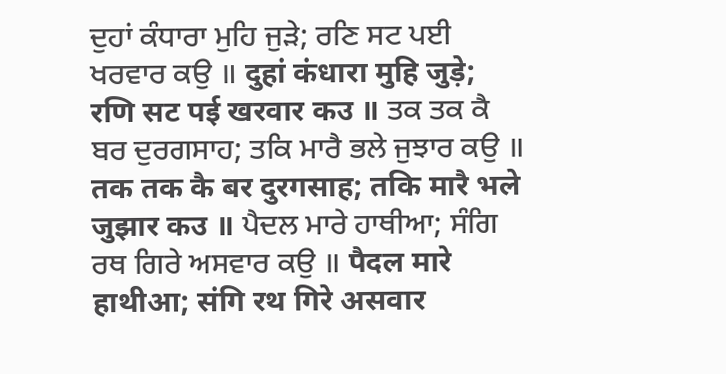ਦੁਹਾਂ ਕੰਧਾਰਾ ਮੁਹਿ ਜੁੜੇ; ਰਣਿ ਸਟ ਪਈ ਖਰਵਾਰ ਕਉ ॥ दुहां कंधारा मुहि जुड़े; रणि सट पई खरवार कउ ॥ ਤਕ ਤਕ ਕੈ ਬਰ ਦੁਰਗਸਾਹ; ਤਕਿ ਮਾਰੈ ਭਲੇ ਜੁਝਾਰ ਕਉ ॥ तक तक कै बर दुरगसाह; तकि मारै भले जुझार कउ ॥ ਪੈਦਲ ਮਾਰੇ ਹਾਥੀਆ; ਸੰਗਿ ਰਥ ਗਿਰੇ ਅਸਵਾਰ ਕਉ ॥ पैदल मारे हाथीआ; संगि रथ गिरे असवार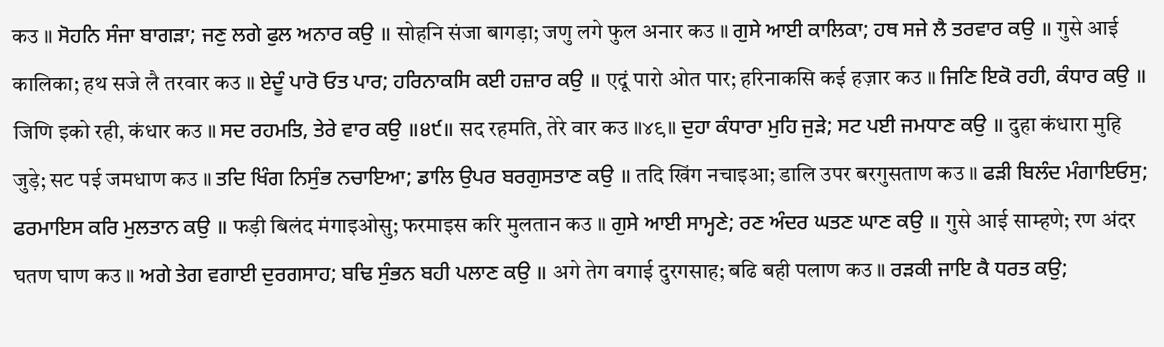कउ ॥ ਸੋਹਨਿ ਸੰਜਾ ਬਾਗੜਾ; ਜਣੁ ਲਗੇ ਫੁਲ ਅਨਾਰ ਕਉ ॥ सोहनि संजा बागड़ा; जणु लगे फुल अनार कउ ॥ ਗੁਸੇ ਆਈ ਕਾਲਿਕਾ; ਹਥ ਸਜੇ ਲੈ ਤਰਵਾਰ ਕਉ ॥ गुसे आई कालिका; हथ सजे लै तरवार कउ ॥ ਏਦੂੰ ਪਾਰੋ ਓਤ ਪਾਰ; ਹਰਿਨਾਕਸਿ ਕਈ ਹਜ਼ਾਰ ਕਉ ॥ एदूं पारो ओत पार; हरिनाकसि कई हज़ार कउ ॥ ਜਿਣਿ ਇਕੋ ਰਹੀ, ਕੰਧਾਰ ਕਉ ॥ जिणि इको रही, कंधार कउ ॥ ਸਦ ਰਹਮਤਿ, ਤੇਰੇ ਵਾਰ ਕਉ ॥੪੯॥ सद रहमति, तेरे वार कउ ॥४९॥ ਦੁਹਾ ਕੰਧਾਰਾ ਮੁਹਿ ਜੁੜੇ; ਸਟ ਪਈ ਜਮਧਾਣ ਕਉ ॥ दुहा कंधारा मुहि जुड़े; सट पई जमधाण कउ ॥ ਤਦਿ ਖਿੰਗ ਨਿਸੁੰਭ ਨਚਾਇਆ; ਡਾਲਿ ਉਪਰ ਬਰਗੁਸਤਾਣ ਕਉ ॥ तदि खिंग नचाइआ; डालि उपर बरगुसताण कउ ॥ ਫੜੀ ਬਿਲੰਦ ਮੰਗਾਇਓਸੁ; ਫਰਮਾਇਸ ਕਰਿ ਮੁਲਤਾਨ ਕਉ ॥ फड़ी बिलंद मंगाइओसु; फरमाइस करि मुलतान कउ ॥ ਗੁਸੇ ਆਈ ਸਾਮ੍ਹਣੇ; ਰਣ ਅੰਦਰ ਘਤਣ ਘਾਣ ਕਉ ॥ गुसे आई साम्हणे; रण अंदर घतण घाण कउ ॥ ਅਗੇ ਤੇਗ ਵਗਾਈ ਦੁਰਗਸਾਹ; ਬਢਿ ਸੁੰਭਨ ਬਹੀ ਪਲਾਣ ਕਉ ॥ अगे तेग वगाई दुरगसाह; बढि बही पलाण कउ ॥ ਰੜਕੀ ਜਾਇ ਕੈ ਧਰਤ ਕਉ;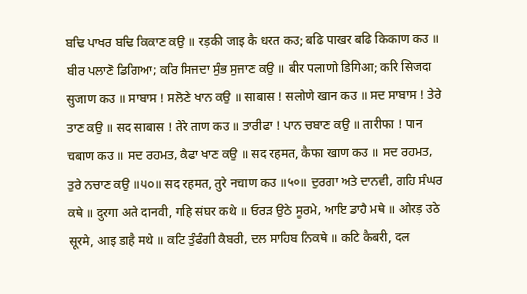ਬਢਿ ਪਾਖਰ ਬਢਿ ਕਿਕਾਣ ਕਉ ॥ रड़की जाइ कै धरत कउ; बढि पाखर बढि किकाण कउ ॥ ਬੀਰ ਪਲਾਣੋ ਡਿਗਿਆ; ਕਰਿ ਸਿਜਦਾ ਸੁੰਭ ਸੁਜਾਣ ਕਉ ॥ बीर पलाणो डिगिआ; करि सिजदा सुजाण कउ ॥ ਸਾਬਾਸ ! ਸਲੋਣੇ ਖਾਨ ਕਉ ॥ साबास ! सलोणे खान कउ ॥ ਸਦ ਸਾਬਾਸ ! ਤੇਰੇ ਤਾਣ ਕਉ ॥ सद साबास ! तेरे ताण कउ ॥ ਤਾਰੀਫਾ ! ਪਾਨ ਚਬਾਣ ਕਉ ॥ तारीफा ! पान चबाण कउ ॥ ਸਦ ਰਹਮਤ, ਕੈਫਾ ਖਾਣ ਕਉ ॥ सद रहमत, कैफा खाण कउ ॥ ਸਦ ਰਹਮਤ, ਤੁਰੇ ਨਚਾਣ ਕਉ ॥੫੦॥ सद रहमत, तुरे नचाण कउ ॥५०॥ ਦੁਰਗਾ ਅਤੇ ਦਾਨਵੀ, ਗਹਿ ਸੰਘਰ ਕਥੇ ॥ दुरगा अते दानवी, गहि संघर कथे ॥ ਓਰੜ ਉਠੇ ਸੂਰਮੇ, ਆਇ ਡਾਹੈ ਮਥੇ ॥ ओरड़ उठे सूरमे, आइ डाहै मथे ॥ ਕਟਿ ਤੁੰਫੰਗੀ ਕੈਬਰੀ, ਦਲ ਸਾਹਿਬ ਨਿਕਥੇ ॥ कटि कैबरी, दल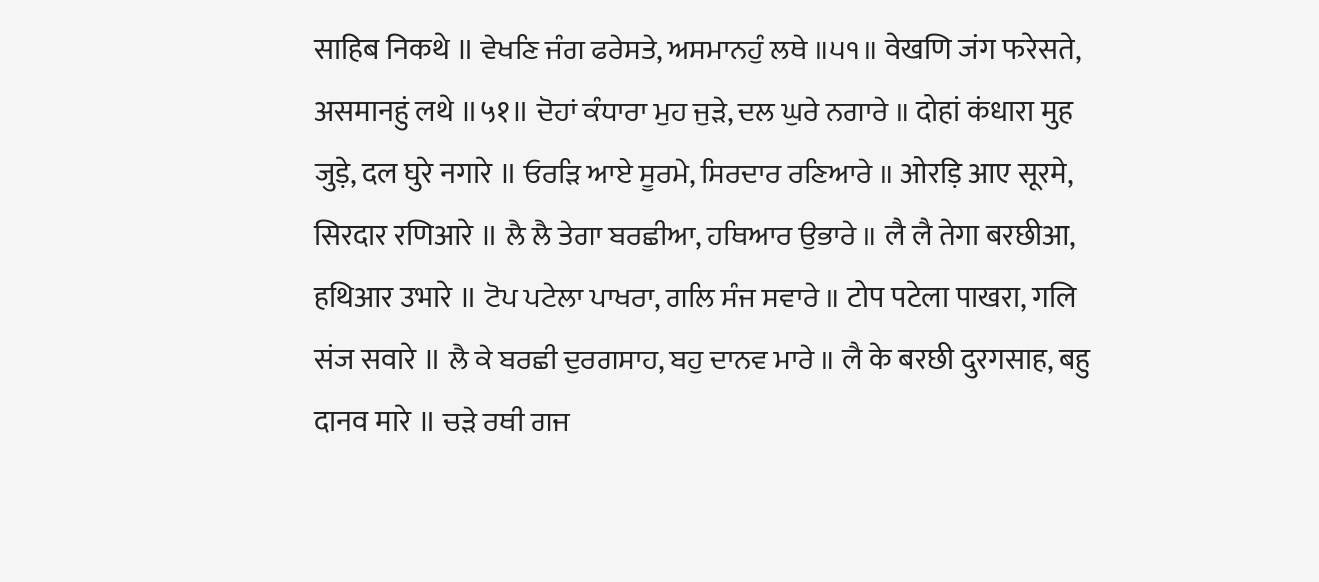साहिब निकथे ॥ ਵੇਖਣਿ ਜੰਗ ਫਰੇਸਤੇ, ਅਸਮਾਨਹੁੰ ਲਥੇ ॥੫੧॥ वेखणि जंग फरेसते, असमानहुं लथे ॥५१॥ ਦੋਹਾਂ ਕੰਧਾਰਾ ਮੁਹ ਜੁੜੇ, ਦਲ ਘੁਰੇ ਨਗਾਰੇ ॥ दोहां कंधारा मुह जुड़े, दल घुरे नगारे ॥ ਓਰੜਿ ਆਏ ਸੂਰਮੇ, ਸਿਰਦਾਰ ਰਣਿਆਰੇ ॥ ओरड़ि आए सूरमे, सिरदार रणिआरे ॥ ਲੈ ਲੈ ਤੇਗਾ ਬਰਛੀਆ, ਹਥਿਆਰ ਉਭਾਰੇ ॥ लै लै तेगा बरछीआ, हथिआर उभारे ॥ ਟੋਪ ਪਟੇਲਾ ਪਾਖਰਾ, ਗਲਿ ਸੰਜ ਸਵਾਰੇ ॥ टोप पटेला पाखरा, गलि संज सवारे ॥ ਲੈ ਕੇ ਬਰਛੀ ਦੁਰਗਸਾਹ, ਬਹੁ ਦਾਨਵ ਮਾਰੇ ॥ लै के बरछी दुरगसाह, बहु दानव मारे ॥ ਚੜੇ ਰਥੀ ਗਜ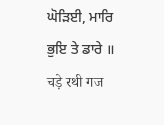ਘੋੜਿਈ, ਮਾਰਿ ਭੁਇ ਤੇ ਡਾਰੇ ॥ चड़े रथी गज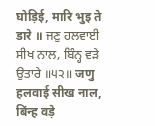घोड़िई, मारि भुइ ते डारे ॥ ਜਣੁ ਹਲਵਾਈ ਸੀਖ ਨਾਲ, ਬਿੰਨ੍ਹ ਵੜੇ ਉਤਾਰੇ ॥੫੨॥ जणु हलवाई सीख नाल, बिंन्ह वड़े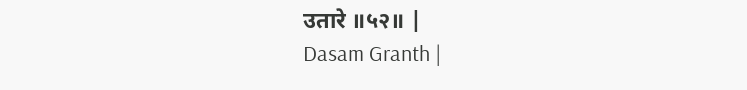उतारे ॥५२॥ |
Dasam Granth |